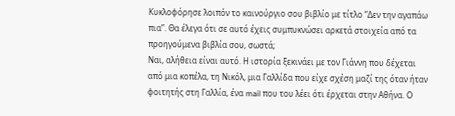Κυκλοφόρησε λοιπόν το καινούργιο σου βιβλίο με τίτλο “Δεν την αγαπάω πια”. Θα έλεγα ότι σε αυτό έχεις συμπυκνώσει αρκετά στοιχεία από τα προηγούμενα βιβλία σου, σωστά;
Ναι, αλήθεια είναι αυτό. Η ιστορία ξεκινάει με τον Γιάννη που δέχεται από μια κοπέλα, τη Νικόλ, μια Γαλλίδα που είχε σχέση μαζί της όταν ήταν φοιτητής στη Γαλλία, ένα mail που του λέει ότι έρχεται στην Αθήνα. Ο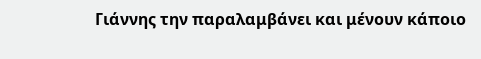Γιάννης την παραλαμβάνει και μένουν κάποιο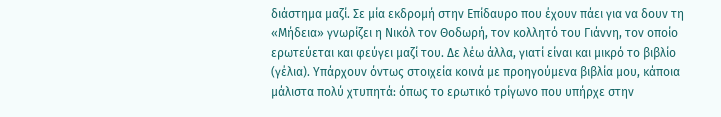διάστημα μαζί. Σε μία εκδρομή στην Επίδαυρο που έχουν πάει για να δουν τη «Μήδεια» γνωρίζει η Νικόλ τον Θοδωρή, τον κολλητό του Γιάννη, τον οποίο ερωτεύεται και φεύγει μαζί του. Δε λέω άλλα, γιατί είναι και μικρό το βιβλίο (γέλια). Υπάρχουν όντως στοιχεία κοινά με προηγούμενα βιβλία μου, κάποια μάλιστα πολύ χτυπητά: όπως το ερωτικό τρίγωνο που υπήρχε στην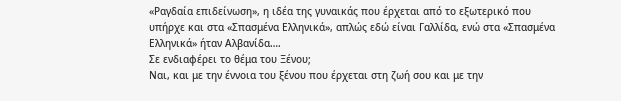«Ραγδαία επιδείνωση», η ιδέα της γυναικάς που έρχεται από το εξωτερικό που υπήρχε και στα «Σπασμένα Ελληνικά», απλώς εδώ είναι Γαλλίδα, ενώ στα «Σπασμένα Ελληνικά» ήταν Αλβανίδα….
Σε ενδιαφέρει το θέμα του Ξένου;
Ναι, και με την έννοια του ξένου που έρχεται στη ζωή σου και με την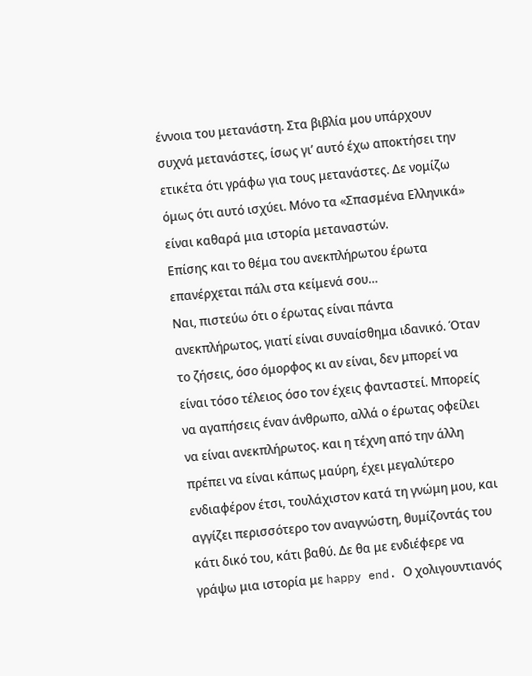έννοια του μετανάστη. Στα βιβλία μου υπάρχουν συχνά μετανάστες, ίσως γι’ αυτό έχω αποκτήσει την ετικέτα ότι γράφω για τους μετανάστες. Δε νομίζω όμως ότι αυτό ισχύει. Μόνο τα «Σπασμένα Ελληνικά» είναι καθαρά μια ιστορία μεταναστών.
Επίσης και το θέμα του ανεκπλήρωτου έρωτα επανέρχεται πάλι στα κείμενά σου…
Ναι, πιστεύω ότι ο έρωτας είναι πάντα ανεκπλήρωτος, γιατί είναι συναίσθημα ιδανικό. Όταν το ζήσεις, όσο όμορφος κι αν είναι, δεν μπορεί να είναι τόσο τέλειος όσο τον έχεις φανταστεί. Μπορείς να αγαπήσεις έναν άνθρωπο, αλλά ο έρωτας οφείλει να είναι ανεκπλήρωτος. και η τέχνη από την άλλη πρέπει να είναι κάπως μαύρη, έχει μεγαλύτερο ενδιαφέρον έτσι, τουλάχιστον κατά τη γνώμη μου, και αγγίζει περισσότερο τον αναγνώστη, θυμίζοντάς του κάτι δικό του, κάτι βαθύ. Δε θα με ενδιέφερε να γράψω μια ιστορία με happy end. Ο χολιγουντιανός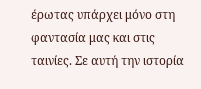έρωτας υπάρχει μόνο στη φαντασία μας και στις ταινίες. Σε αυτή την ιστορία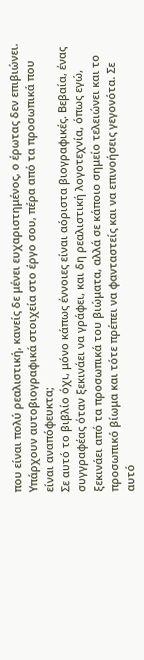που είναι πολύ ρεαλιστική, κανείς δε μένει ευχαριστημένος, ο έρωτας δεν επιβιώνει.
Υπάρχουν αυτοβιογραφικά στοιχεία στο έργο σου, πέρα από τα προσωπικά που είναι αναπόφευκτα;
Σε αυτό το βιβλίο όχι, μόνο κάπως έννοιες είναι αόριστα βιογραφικές. Βεβαία, ένας συγγραφέας όταν ξεκινάει να γράφει, και δη ρεαλιστική λογοτεχνία, όπως εγώ, ξεκινάει από τα προσωπικά του βιώματα, αλλά σε κάποιο σημείο τελειώνει και το προσωπικό βίωμα και τότε πρέπει να φανταστείς και να επινοήσεις γεγονότα. Σε αυτό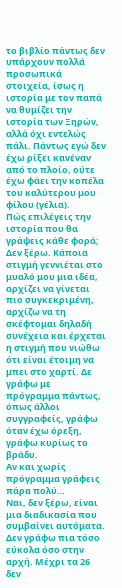το βιβλίο πάντως δεν υπάρχουν πολλά προσωπικά στοιχεία, ίσως η ιστορία με τον παπά να θυμίζει την ιστορία των Ξηρών, αλλά όχι εντελώς πάλι. Πάντως εγώ δεν έχω ρίξει κανέναν από το πλοίο, ούτε έχω φάει την κοπέλα του καλύτερου μου φίλου (γέλια).
Πώς επιλέγεις την ιστορία που θα γράψεις κάθε φορά;
Δεν ξέρω. Κάποια στιγμή γεννιέται στο μυαλό μου μια ιδέα, αρχίζει να γίνεται πιο συγκεκριμένη, αρχίζω να τη σκέφτομαι δηλαδή συνέχεια και έρχεται η στιγμή που νιώθω ότι είναι έτοιμη να μπει στο χαρτί. Δε γράφω με πρόγραμμα πάντως, όπως άλλοι συγγραφείς, γράφω όταν έχω όρεξη, γράφω κυρίως το βράδυ.
Αν και χωρίς πρόγραμμα γράφεις πάρα πολύ…
Ναι, δεν ξέρω, είναι μια διαδικασία που συμβαίνει αυτόματα. Δεν γράφω πια τόσο εύκολα όσο στην αρχή. Μέχρι τα 26 δεν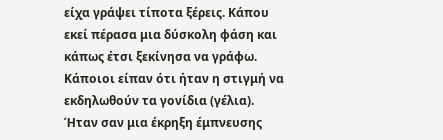είχα γράψει τίποτα ξέρεις. Κάπου εκεί πέρασα μια δύσκολη φάση και κάπως έτσι ξεκίνησα να γράφω. Κάποιοι είπαν ότι ήταν η στιγμή να εκδηλωθούν τα γονίδια (γέλια). Ήταν σαν μια έκρηξη έμπνευσης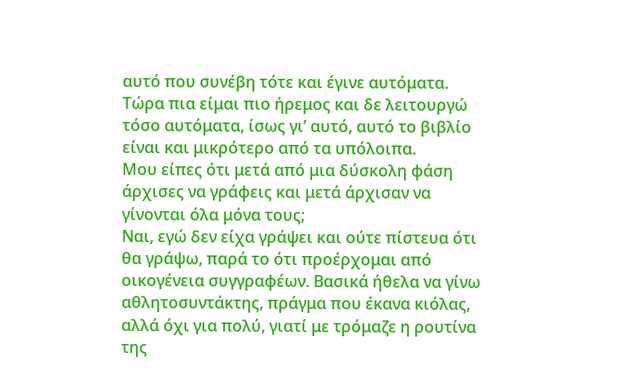αυτό που συνέβη τότε και έγινε αυτόματα. Τώρα πια είμαι πιο ήρεμος και δε λειτουργώ τόσο αυτόματα, ίσως γι’ αυτό, αυτό το βιβλίο είναι και μικρότερο από τα υπόλοιπα.
Μου είπες ότι μετά από μια δύσκολη φάση άρχισες να γράφεις και μετά άρχισαν να γίνονται όλα μόνα τους;
Ναι, εγώ δεν είχα γράψει και ούτε πίστευα ότι θα γράψω, παρά το ότι προέρχομαι από οικογένεια συγγραφέων. Βασικά ήθελα να γίνω αθλητοσυντάκτης, πράγμα που έκανα κιόλας, αλλά όχι για πολύ, γιατί με τρόμαζε η ρουτίνα της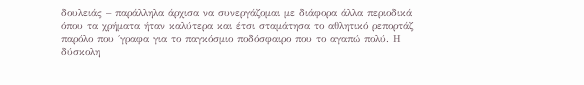δουλειάς – παράλληλα άρχισα να συνεργάζομαι με διάφορα άλλα περιοδικά όπου τα χρήματα ήταν καλύτερα και έτσι σταμάτησα το αθλητικό ρεπορτάζ παρόλο που ΄γραφα για το παγκόσμιο ποδόσφαιρο που το αγαπώ πολύ. Η δύσκολη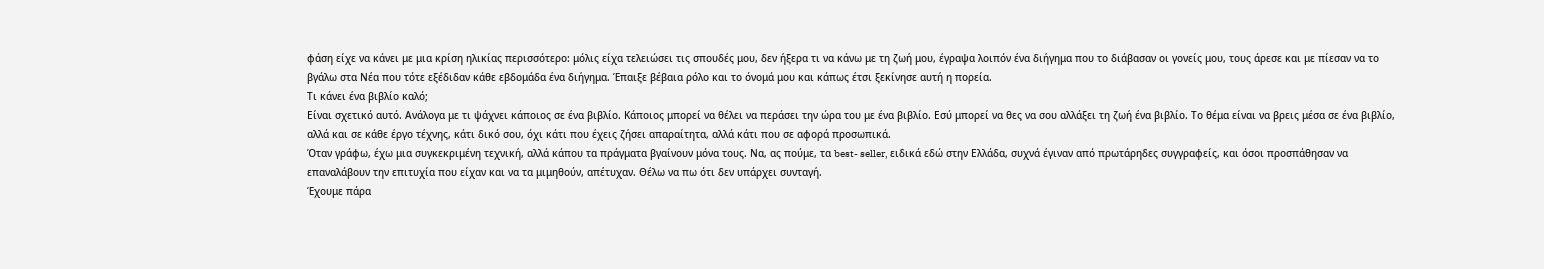φάση είχε να κάνει με μια κρίση ηλικίας περισσότερο: μόλις είχα τελειώσει τις σπουδές μου, δεν ήξερα τι να κάνω με τη ζωή μου, έγραψα λοιπόν ένα διήγημα που το διάβασαν οι γονείς μου, τους άρεσε και με πίεσαν να το βγάλω στα Νέα που τότε εξέδιδαν κάθε εβδομάδα ένα διήγημα. Έπαιξε βέβαια ρόλο και το όνομά μου και κάπως έτσι ξεκίνησε αυτή η πορεία.
Τι κάνει ένα βιβλίο καλό;
Είναι σχετικό αυτό. Ανάλογα με τι ψάχνει κάποιος σε ένα βιβλίο. Κάποιος μπορεί να θέλει να περάσει την ώρα του με ένα βιβλίο. Εσύ μπορεί να θες να σου αλλάξει τη ζωή ένα βιβλίο. Το θέμα είναι να βρεις μέσα σε ένα βιβλίο, αλλά και σε κάθε έργο τέχνης, κάτι δικό σου, όχι κάτι που έχεις ζήσει απαραίτητα, αλλά κάτι που σε αφορά προσωπικά.
Όταν γράφω, έχω μια συγκεκριμένη τεχνική, αλλά κάπου τα πράγματα βγαίνουν μόνα τους. Να, ας πούμε, τα best- seller, ειδικά εδώ στην Ελλάδα, συχνά έγιναν από πρωτάρηδες συγγραφείς, και όσοι προσπάθησαν να επαναλάβουν την επιτυχία που είχαν και να τα μιμηθούν, απέτυχαν. Θέλω να πω ότι δεν υπάρχει συνταγή.
Έχουμε πάρα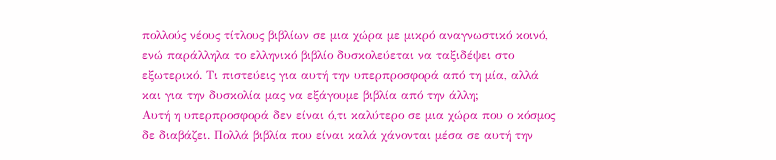πολλούς νέους τίτλους βιβλίων σε μια χώρα με μικρό αναγνωστικό κοινό, ενώ παράλληλα το ελληνικό βιβλίο δυσκολεύεται να ταξιδέψει στο εξωτερικό. Τι πιστεύεις για αυτή την υπερπροσφορά από τη μία, αλλά και για την δυσκολία μας να εξάγουμε βιβλία από την άλλη;
Αυτή η υπερπροσφορά δεν είναι ό,τι καλύτερο σε μια χώρα που ο κόσμος δε διαβάζει. Πολλά βιβλία που είναι καλά χάνονται μέσα σε αυτή την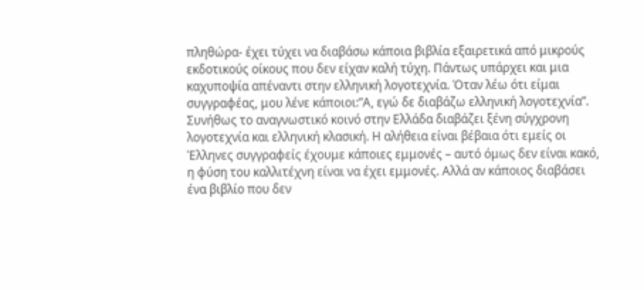πληθώρα- έχει τύχει να διαβάσω κάποια βιβλία εξαιρετικά από μικρούς εκδοτικούς οίκους που δεν είχαν καλή τύχη. Πάντως υπάρχει και μια καχυποψία απέναντι στην ελληνική λογοτεχνία. Όταν λέω ότι είμαι συγγραφέας, μου λένε κάποιοι:”Α, εγώ δε διαβάζω ελληνική λογοτεχνία”. Συνήθως το αναγνωστικό κοινό στην Ελλάδα διαβάζει ξένη σύγχρονη λογοτεχνία και ελληνική κλασική. Η αλήθεια είναι βέβαια ότι εμείς οι Έλληνες συγγραφείς έχουμε κάποιες εμμονές – αυτό όμως δεν είναι κακό, η φύση του καλλιτέχνη είναι να έχει εμμονές. Αλλά αν κάποιος διαβάσει ένα βιβλίο που δεν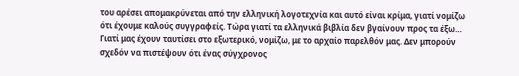του αρέσει απομακρύνεται από την ελληνική λογοτεχνία και αυτό είναι κρίμα, γιατί νομίζω ότι έχουμε καλούς συγγραφείς. Τώρα γιατί τα ελληνικά βιβλία δεν βγαίνουν προς τα έξω… Γιατί μας έχουν ταυτίσει στο εξωτερικό, νομίζω, με το αρχαίο παρελθόν μας. Δεν μπορούν σχεδόν να πιστέψουν ότι ένας σύγχρονος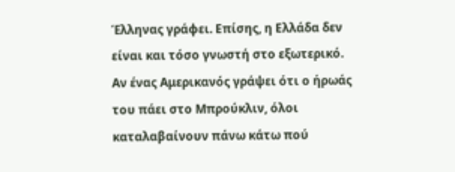Έλληνας γράφει. Επίσης, η Ελλάδα δεν είναι και τόσο γνωστή στο εξωτερικό. Αν ένας Αμερικανός γράψει ότι ο ήρωάς του πάει στο Μπρούκλιν, όλοι καταλαβαίνουν πάνω κάτω πού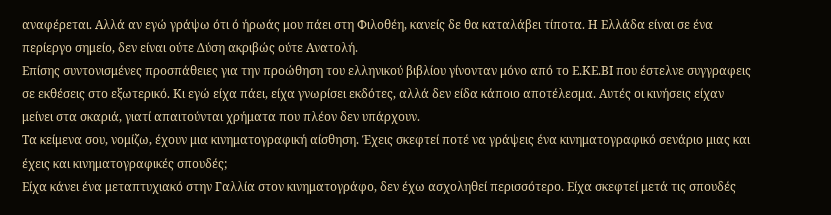αναφέρεται. Αλλά αν εγώ γράψω ότι ό ήρωάς μου πάει στη Φιλοθέη, κανείς δε θα καταλάβει τίποτα. Η Ελλάδα είναι σε ένα περίεργο σημείο, δεν είναι ούτε Δύση ακριβώς ούτε Ανατολή.
Επίσης συντονισμένες προσπάθειες για την προώθηση του ελληνικού βιβλίου γίνονταν μόνο από το Ε.ΚΕ.ΒΙ που έστελνε συγγραφεις σε εκθέσεις στο εξωτερικό. Κι εγώ είχα πάει, είχα γνωρίσει εκδότες, αλλά δεν είδα κάποιο αποτέλεσμα. Αυτές οι κινήσεις είχαν μείνει στα σκαριά, γιατί απαιτούνται χρήματα που πλέον δεν υπάρχουν.
Τα κείμενα σου, νομίζω, έχουν μια κινηματογραφική αίσθηση. Έχεις σκεφτεί ποτέ να γράψεις ένα κινηματογραφικό σενάριο μιας και έχεις και κινηματογραφικές σπουδές;
Είχα κάνει ένα μεταπτυχιακό στην Γαλλία στον κινηματογράφο, δεν έχω ασχοληθεί περισσότερο. Είχα σκεφτεί μετά τις σπουδές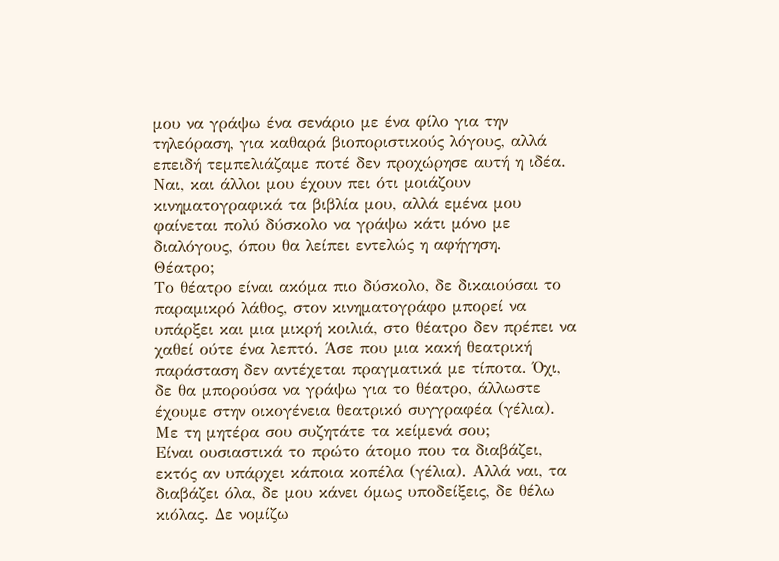μου να γράψω ένα σενάριο με ένα φίλο για την τηλεόραση, για καθαρά βιοποριστικούς λόγους, αλλά επειδή τεμπελιάζαμε ποτέ δεν προχώρησε αυτή η ιδέα. Ναι, και άλλοι μου έχουν πει ότι μοιάζουν κινηματογραφικά τα βιβλία μου, αλλά εμένα μου φαίνεται πολύ δύσκολο να γράψω κάτι μόνο με διαλόγους, όπου θα λείπει εντελώς η αφήγηση.
Θέατρο;
Το θέατρο είναι ακόμα πιο δύσκολο, δε δικαιούσαι το παραμικρό λάθος, στον κινηματογράφο μπορεί να υπάρξει και μια μικρή κοιλιά, στο θέατρο δεν πρέπει να χαθεί ούτε ένα λεπτό. Άσε που μια κακή θεατρική παράσταση δεν αντέχεται πραγματικά με τίποτα. Όχι, δε θα μπορούσα να γράψω για το θέατρο, άλλωστε έχουμε στην οικογένεια θεατρικό συγγραφέα (γέλια).
Με τη μητέρα σου συζητάτε τα κείμενά σου;
Είναι ουσιαστικά το πρώτο άτομο που τα διαβάζει, εκτός αν υπάρχει κάποια κοπέλα (γέλια). Αλλά ναι, τα διαβάζει όλα, δε μου κάνει όμως υποδείξεις, δε θέλω κιόλας. Δε νομίζω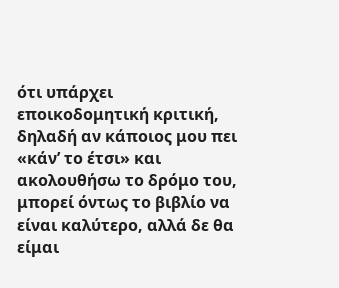ότι υπάρχει εποικοδομητική κριτική, δηλαδή αν κάποιος μου πει «κάν’ το έτσι» και ακολουθήσω το δρόμο του, μπορεί όντως το βιβλίο να είναι καλύτερο, αλλά δε θα είμαι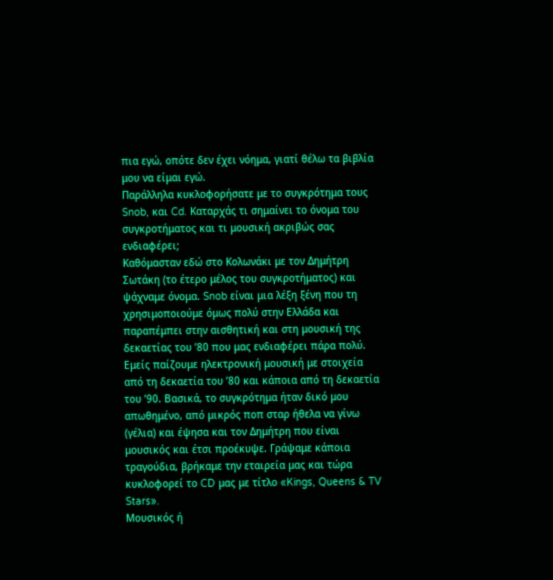πια εγώ, οπότε δεν έχει νόημα, γιατί θέλω τα βιβλία μου να είμαι εγώ.
Παράλληλα κυκλοφορήσατε με το συγκρότημα τους Snob, και Cd. Kαταρχάς τι σημαίνει το όνομα του συγκροτήματος και τι μουσική ακριβώς σας ενδιαφέρει;
Καθόμασταν εδώ στο Κολωνάκι με τον Δημήτρη Σωτάκη (το έτερο μέλος του συγκροτήματος) και ψάχναμε όνομα. Snob είναι μια λέξη ξένη που τη χρησιμοποιούμε όμως πολύ στην Ελλάδα και παραπέμπει στην αισθητική και στη μουσική της δεκαετίας του ’80 που μας ενδιαφέρει πάρα πολύ. Εμείς παίζουμε ηλεκτρονική μουσική με στοιχεία από τη δεκαετία του ’80 και κάποια από τη δεκαετία του ’90. Βασικά, το συγκρότημα ήταν δικό μου απωθημένο, από μικρός ποπ σταρ ήθελα να γίνω (γέλια) και έψησα και τον Δημήτρη που είναι μουσικός και έτσι προέκυψε. Γράψαμε κάποια τραγούδια, βρήκαμε την εταιρεία μας και τώρα κυκλοφορεί το CD μας με τίτλο «Kings, Queens & TV Stars».
Μουσικός ή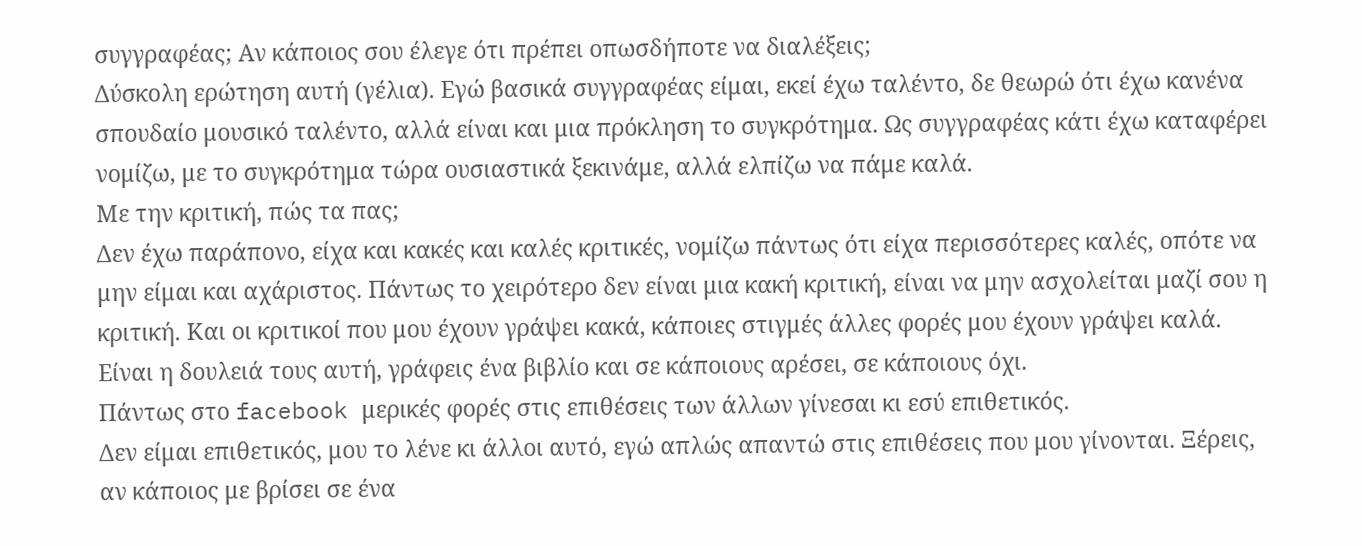συγγραφέας; Αν κάποιος σου έλεγε ότι πρέπει οπωσδήποτε να διαλέξεις;
Δύσκολη ερώτηση αυτή (γέλια). Εγώ βασικά συγγραφέας είμαι, εκεί έχω ταλέντο, δε θεωρώ ότι έχω κανένα σπουδαίο μουσικό ταλέντο, αλλά είναι και μια πρόκληση το συγκρότημα. Ως συγγραφέας κάτι έχω καταφέρει νομίζω, με το συγκρότημα τώρα ουσιαστικά ξεκινάμε, αλλά ελπίζω να πάμε καλά.
Με την κριτική, πώς τα πας;
Δεν έχω παράπονο, είχα και κακές και καλές κριτικές, νομίζω πάντως ότι είχα περισσότερες καλές, οπότε να μην είμαι και αχάριστος. Πάντως το χειρότερο δεν είναι μια κακή κριτική, είναι να μην ασχολείται μαζί σου η κριτική. Και οι κριτικοί που μου έχουν γράψει κακά, κάποιες στιγμές άλλες φορές μου έχουν γράψει καλά. Είναι η δουλειά τους αυτή, γράφεις ένα βιβλίο και σε κάποιους αρέσει, σε κάποιους όχι.
Πάντως στο facebook μερικές φορές στις επιθέσεις των άλλων γίνεσαι κι εσύ επιθετικός.
Δεν είμαι επιθετικός, μου το λένε κι άλλοι αυτό, εγώ απλώς απαντώ στις επιθέσεις που μου γίνονται. Ξέρεις, αν κάποιος με βρίσει σε ένα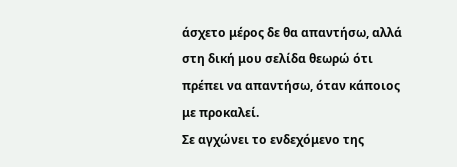άσχετο μέρος δε θα απαντήσω, αλλά στη δική μου σελίδα θεωρώ ότι πρέπει να απαντήσω, όταν κάποιος με προκαλεί.
Σε αγχώνει το ενδεχόμενο της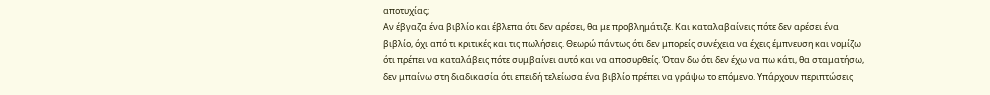αποτυχίας;
Αν έβγαζα ένα βιβλίο και έβλεπα ότι δεν αρέσει, θα με προβλημάτιζε. Και καταλαβαίνεις πότε δεν αρέσει ένα βιβλίο, όχι από τι κριτικές και τις πωλήσεις. Θεωρώ πάντως ότι δεν μπορείς συνέχεια να έχεις έμπνευση και νομίζω ότι πρέπει να καταλάβεις πότε συμβαίνει αυτό και να αποσυρθείς. Όταν δω ότι δεν έχω να πω κάτι, θα σταματήσω, δεν μπαίνω στη διαδικασία ότι επειδή τελείωσα ένα βιβλίο πρέπει να γράψω το επόμενο. Υπάρχουν περιπτώσεις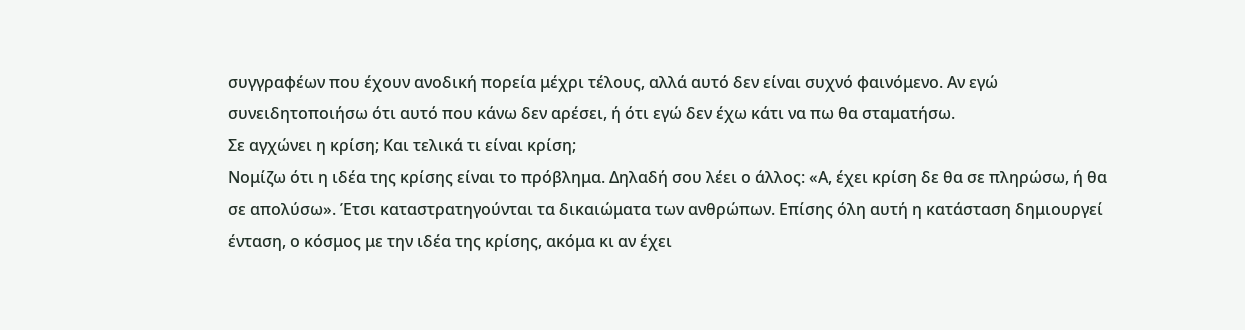συγγραφέων που έχουν ανοδική πορεία μέχρι τέλους, αλλά αυτό δεν είναι συχνό φαινόμενο. Αν εγώ συνειδητοποιήσω ότι αυτό που κάνω δεν αρέσει, ή ότι εγώ δεν έχω κάτι να πω θα σταματήσω.
Σε αγχώνει η κρίση; Και τελικά τι είναι κρίση;
Νομίζω ότι η ιδέα της κρίσης είναι το πρόβλημα. Δηλαδή σου λέει ο άλλος: «Α, έχει κρίση δε θα σε πληρώσω, ή θα σε απολύσω». Έτσι καταστρατηγούνται τα δικαιώματα των ανθρώπων. Επίσης όλη αυτή η κατάσταση δημιουργεί ένταση, ο κόσμος με την ιδέα της κρίσης, ακόμα κι αν έχει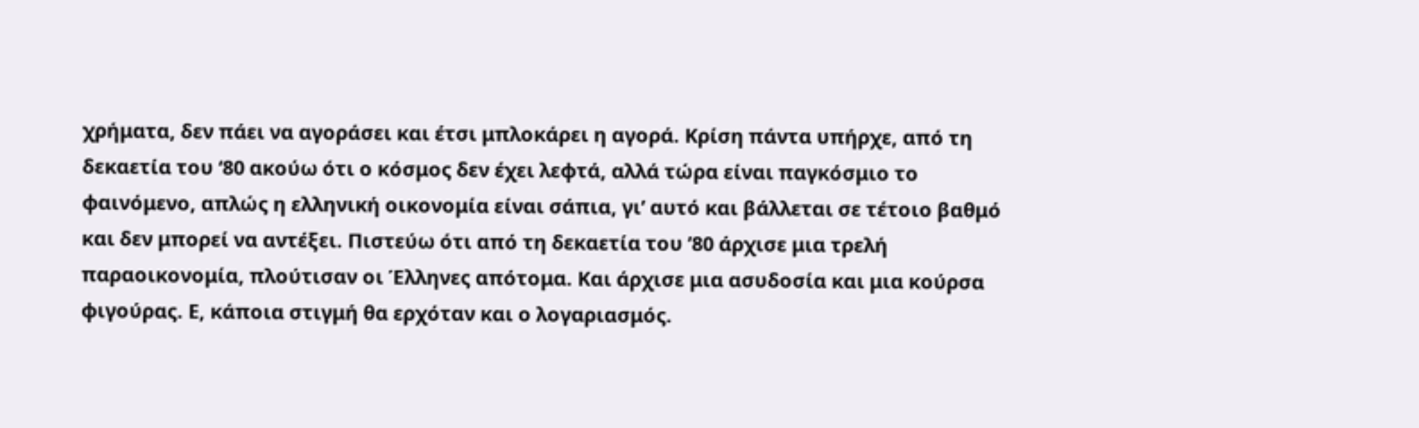χρήματα, δεν πάει να αγοράσει και έτσι μπλοκάρει η αγορά. Κρίση πάντα υπήρχε, από τη δεκαετία του ‘80 ακούω ότι ο κόσμος δεν έχει λεφτά, αλλά τώρα είναι παγκόσμιο το φαινόμενο, απλώς η ελληνική οικονομία είναι σάπια, γι’ αυτό και βάλλεται σε τέτοιο βαθμό και δεν μπορεί να αντέξει. Πιστεύω ότι από τη δεκαετία του ’80 άρχισε μια τρελή παραοικονομία, πλούτισαν οι Έλληνες απότομα. Και άρχισε μια ασυδοσία και μια κούρσα φιγούρας. Ε, κάποια στιγμή θα ερχόταν και ο λογαριασμός.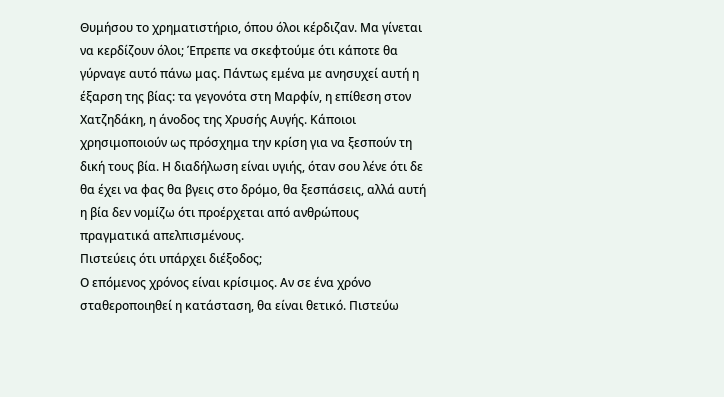Θυμήσου το χρηματιστήριο, όπου όλοι κέρδιζαν. Μα γίνεται να κερδίζουν όλοι; Έπρεπε να σκεφτούμε ότι κάποτε θα γύρναγε αυτό πάνω μας. Πάντως εμένα με ανησυχεί αυτή η έξαρση της βίας: τα γεγονότα στη Μαρφίν, η επίθεση στον Χατζηδάκη, η άνοδος της Χρυσής Αυγής. Κάποιοι χρησιμοποιούν ως πρόσχημα την κρίση για να ξεσπούν τη δική τους βία. Η διαδήλωση είναι υγιής, όταν σου λένε ότι δε θα έχει να φας θα βγεις στο δρόμο, θα ξεσπάσεις, αλλά αυτή η βία δεν νομίζω ότι προέρχεται από ανθρώπους πραγματικά απελπισμένους.
Πιστεύεις ότι υπάρχει διέξοδος;
Ο επόμενος χρόνος είναι κρίσιμος. Αν σε ένα χρόνο σταθεροποιηθεί η κατάσταση, θα είναι θετικό. Πιστεύω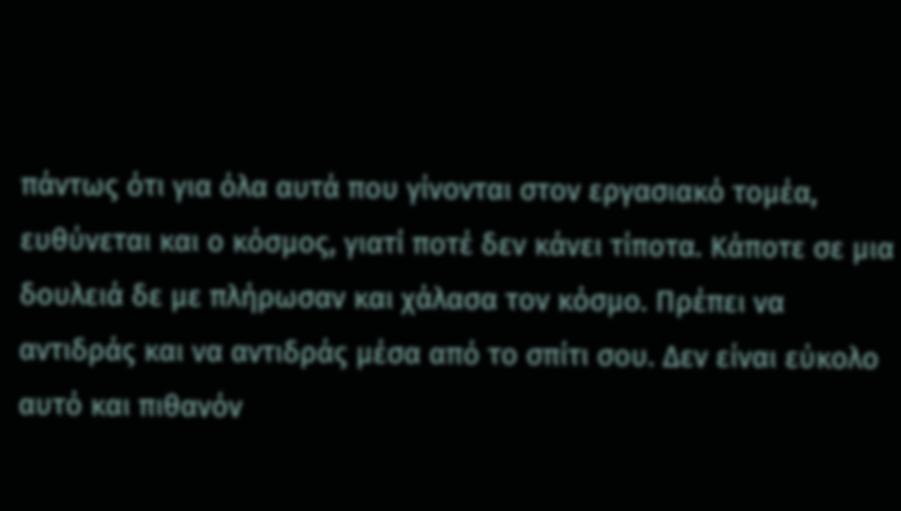πάντως ότι για όλα αυτά που γίνονται στον εργασιακό τομέα, ευθύνεται και ο κόσμος, γιατί ποτέ δεν κάνει τίποτα. Κάποτε σε μια δουλειά δε με πλήρωσαν και χάλασα τον κόσμο. Πρέπει να αντιδράς και να αντιδράς μέσα από το σπίτι σου. Δεν είναι εύκολο αυτό και πιθανόν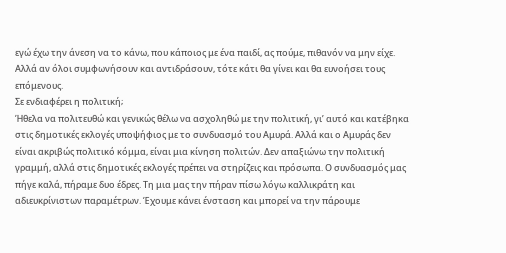εγώ έχω την άνεση να το κάνω, που κάποιος με ένα παιδί, ας πούμε, πιθανόν να μην είχε. Αλλά αν όλοι συμφωνήσουν και αντιδράσουν, τότε κάτι θα γίνει και θα ευνοήσει τους επόμενους.
Σε ενδιαφέρει η πολιτική;
Ήθελα να πολιτευθώ και γενικώς θέλω να ασχοληθώ με την πολιτική, γι’ αυτό και κατέβηκα στις δημοτικές εκλογές υποψήφιος με το συνδυασμό του Αμυρά. Αλλά και ο Αμυράς δεν είναι ακριβώς πολιτικό κόμμα, είναι μια κίνηση πολιτών. Δεν απαξιώνω την πολιτική γραμμή, αλλά στις δημοτικές εκλογές πρέπει να στηρίζεις και πρόσωπα. Ο συνδυασμός μας πήγε καλά, πήραμε δυο έδρες. Τη μια μας την πήραν πίσω λόγω καλλικράτη και αδιευκρίνιστων παραμέτρων. Έχουμε κάνει ένσταση και μπορεί να την πάρουμε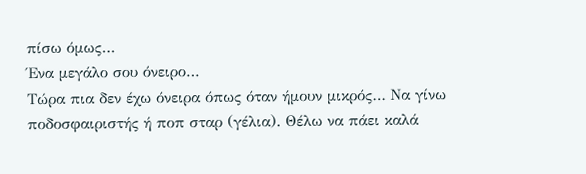πίσω όμως…
Ένα μεγάλο σου όνειρο…
Τώρα πια δεν έχω όνειρα όπως όταν ήμουν μικρός… Να γίνω ποδοσφαιριστής ή ποπ σταρ (γέλια). Θέλω να πάει καλά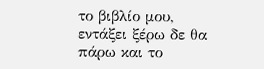το βιβλίο μου, εντάξει ξέρω δε θα πάρω και το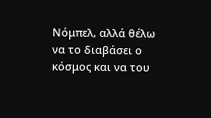Νόμπελ, αλλά θέλω να το διαβάσει ο κόσμος και να του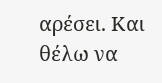αρέσει. Και θέλω να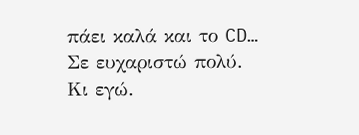πάει καλά και το CD…
Σε ευχαριστώ πολύ.
Κι εγώ.